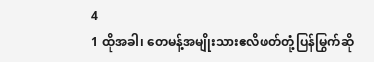4
1 ထိုအခါ၊ တေမန့်အမျိုးသားဧလိဖတ်တုံ့ပြန်မြွက်ဆို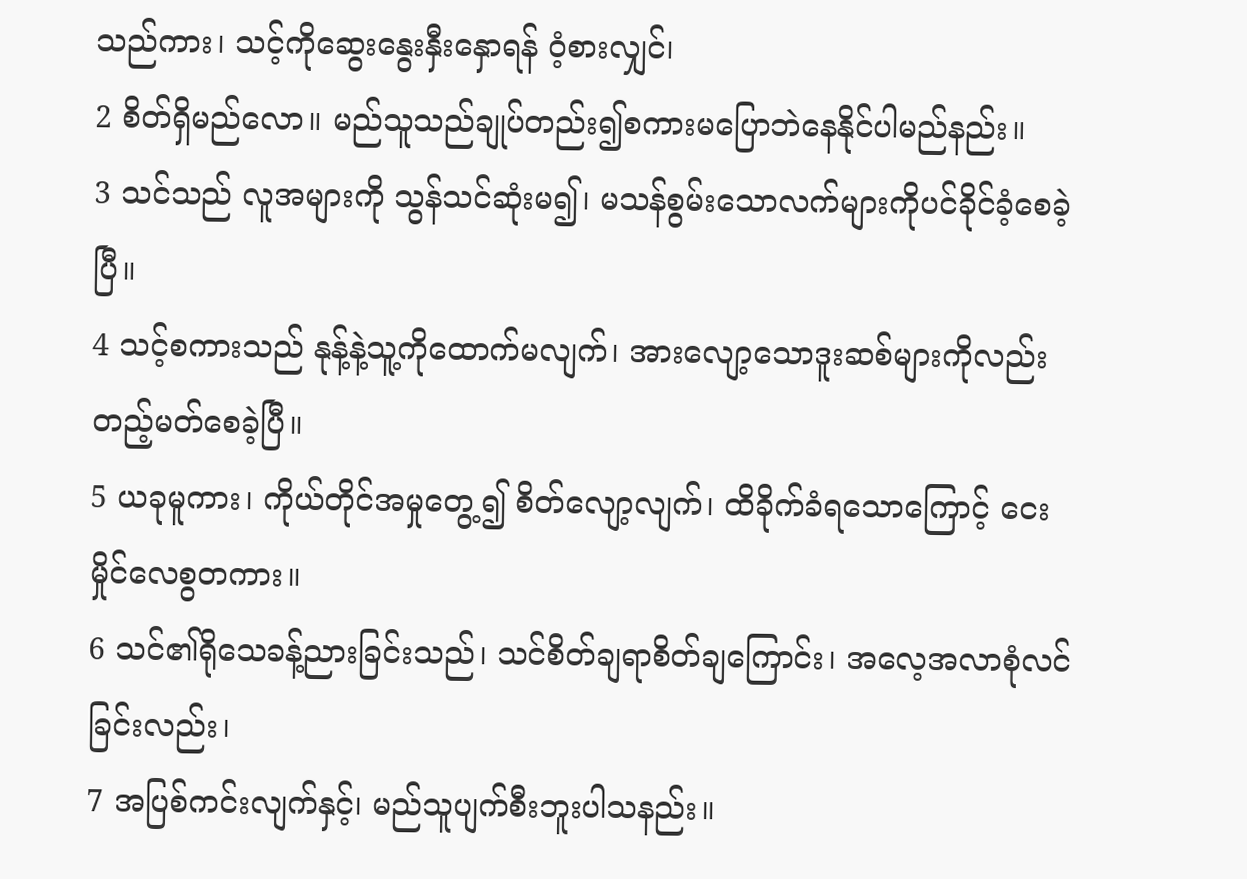သည်ကား၊ သင့်ကိုဆွေးနွေးနှီးနှောရန် ဝံ့စားလျှင်၊
2 စိတ်ရှိမည်လော။ မည်သူသည်ချုပ်တည်း၍စကားမပြောဘဲနေနိုင်ပါမည်နည်း။
3 သင်သည် လူအများကို သွန်သင်ဆုံးမ၍၊ မသန်စွမ်းသောလက်များကိုပင်ခိုင်ခံ့စေခဲ့ပြီ။
4 သင့်စကားသည် နုန့်နဲ့သူ့ကိုထောက်မလျက်၊ အားလျော့သောဒူးဆစ်များကိုလည်း တည့်မတ်စေခဲ့ပြီ။
5 ယခုမူကား၊ ကိုယ်တိုင်အမှုတွေ့၍ စိတ်လျော့လျက်၊ ထိခိုက်ခံရသောကြောင့် ငေးမှိုင်လေစွတကား။
6 သင်၏ရိုသေခန့်ညားခြင်းသည်၊ သင်စိတ်ချရာစိတ်ချကြောင်း၊ အလေ့အလာစုံလင်ခြင်းလည်း၊
7 အပြစ်ကင်းလျက်နှင့်၊ မည်သူပျက်စီးဘူးပါသနည်း။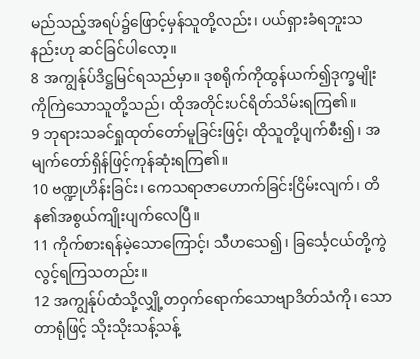မည်သည့်အရပ်၌ဖြောင့်မှန်သူတို့လည်း၊ ပယ်ရှားခံရဘူးသနည်းဟု ဆင်ခြင်ပါလော့။
8 အကျွန်ုပ်ဒိဋ္ဌမြင်ရသည်မှာ။ ဒုစရိုက်ကိုထွန်ယက်၍ဒုက္ခမျိုးကိုကြဲသောသူတို့သည်၊ ထိုအတိုင်းပင်ရိတ်သိမ်းရကြ၏။
9 ဘုရားသခင်ရှုထုတ်တော်မူခြင်းဖြင့်၊ ထိုသူတို့ပျက်စီး၍၊ အမျက်တော်ရှိန်ဖြင့်ကုန်ဆုံးရကြ၏။
10 ဗဏ္ဍုဟိန်းခြင်း၊ ကေသရာဇာဟောက်ခြင်းငြိမ်းလျက်၊ တိန၏အစွယ်ကျိုးပျက်လေပြီ။
11 ကိုက်စားရန်မဲ့သောကြောင့်၊ သီဟသေ၍၊ ခြင်္သေ့ငယ်တို့ကွဲလွင့်ရကြသတည်း။
12 အကျွန်ုပ်ထံသို့လျှို့တဝှက်ရောက်သောဗျာဒိတ်သံကို၊ သောတာရုံဖြင့် သိုးသိုးသန့်သန့်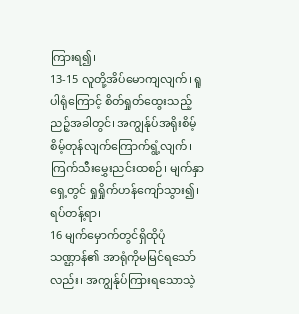ကြားရ၍၊
13-15 လူတို့အိပ်မောကျလျက်၊ ရူပါရုံကြောင့် စိတ်ရှုတ်ထွေးသည့်ညဉ့်အခါတွင်၊ အကျွန်ုပ်အရိုးစိမ့်စိမ့်တုန်လျက်ကြောက်ရွံ့လျက်၊ ကြက်သီးမွှေးညင်းထစဉ်၊ မျက်နှာရှေ့တွင် ရှုရှိုက်ဟန်ကျော်သွား၍၊ ရပ်တန့်ရာ၊
16 မျက်မှောက်တွင်ရှိထိုပုံသဏ္ဌာန်၏ အာရုံကိုမမြင်ရသော်လည်း၊ အကျွန်ုပ်ကြားရသောသဲ့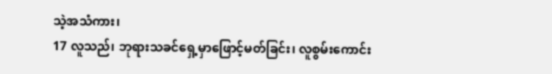သဲ့အသံကား၊
17 လူသည်၊ ဘုရားသခင်ရှေ့မှာဖြောင့်မတ်ခြင်း၊ လူစွမ်းကောင်း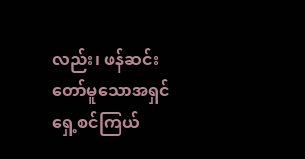လည်း၊ ဖန်ဆင်းတော်မူသောအရှင်ရှေ့စင်ကြယ်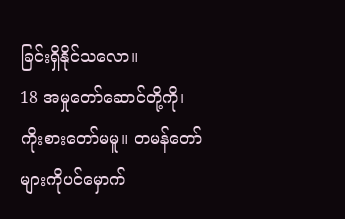ခြင်းရှိနိုင်သလော။
18 အမှုတော်ဆောင်တို့ကို၊ ကိုးစားတော်မမူ။ တမန်တော်များကိုပင်မှောက်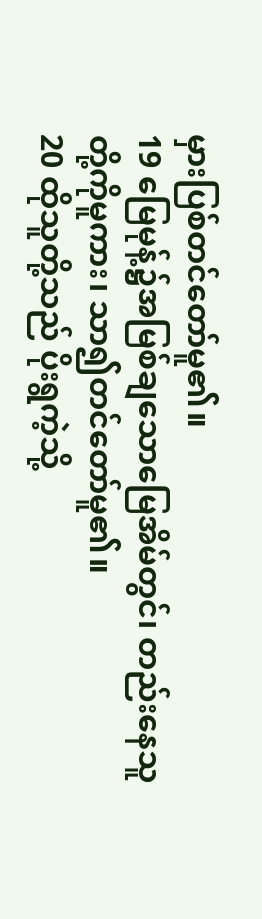မှားပြစ်တင်တော်မူ၏။
19 မြေမုန့်၌အမြစ်ချသောမြေအိမ်တွင်၊ တည်းနေသူတို့ကိုမူကား၊ သာ၍တင်တော်မူ၏။
20 ထိုသူတို့သည် ပိုးရွကဲ့သို့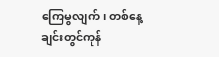ကြေမွလျက်၊ တစ်နေ့ချင်းတွင်ကုန်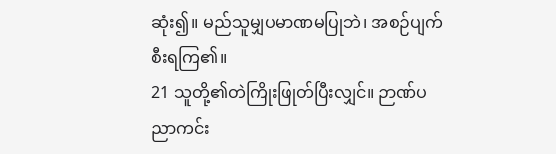ဆုံး၍။ မည်သူမျှပမာဏမပြုဘဲ၊ အစဉ်ပျက်စီးရကြ၏။
21 သူတို့၏တဲကြိုးဖြုတ်ပြီးလျှင်။ ဉာဏ်ပညာကင်း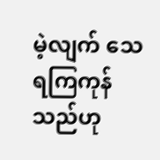မဲ့လျက် သေရကြကုန်သည်ဟု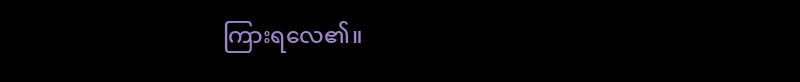ကြားရလေ၏။